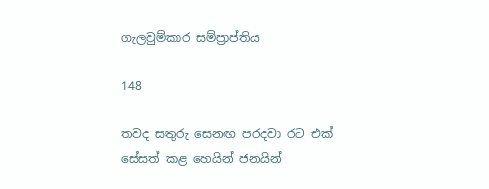ගැලවුම්කාර සම්ප්‍රාප්තිය

148

තවද සතුරු සෙනඟ පරදවා රට එක් සේසත් කළ හෙයින් ජනයින්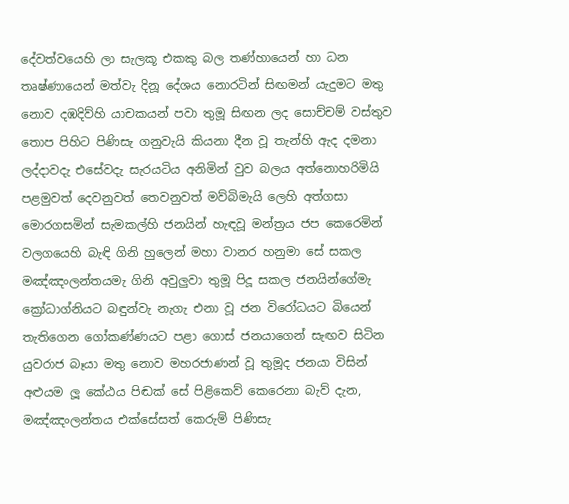දේවත්වයෙහි ලා සැලකූ එකකු බල තණ්හායෙන් හා ධන තෘෂ්ණායෙන් මත්වැ දිනූ දේශය නොරටින් සිඟමන් යැදුමට මතු නොව දඹදිව්හි යාචකයන් පවා තුමූ සිඟන ලද සොච්චම් වස්තුව තොප පිහිට පිණිසැ ගනුවැයි කියනා දීන වූ තැන්හි ඇද දමනා ලද්දාවදැ එසේවදැ සැරයටිය අනිමින් වුව බලය අත්නොහරිමියි පළමුවත් දෙවනුවත් තෙවනුවත් මව්බිමැයි ලෙහි අත්ගසා මොරගසමින් සැමකල්හි ජනයින් හැඳවූ මන්ත්‍රය ජප කෙරෙමින් වලගයෙහි බැඳි ගිනි හුලෙන් මහා වානර හනුමා සේ සකල මඤ්ඤංලන්තයමැ ගිනි අවුලුවා තුමූ පිදූ සකල ජනයින්ගේමැ ක්‍රෝධාග්නියට බඳුන්වැ නැගැ එනා වූ ජන විරෝධයට බියෙන් තැතිගෙන ගෝකණ්ණයට පළා ගොස් ජනයාගෙන් සැඟව සිටින යුවරාජ බෑයා මතු නොව මහරජාණන් වූ තුමූද ජනයා විසින් අළුයම ලූ කේඨය පිඬක් සේ පිළිකෙව් කෙරෙනා බැව් දැන, මඤ්ඤංලන්තය එක්සේසත් කෙරුම් පිණිසැ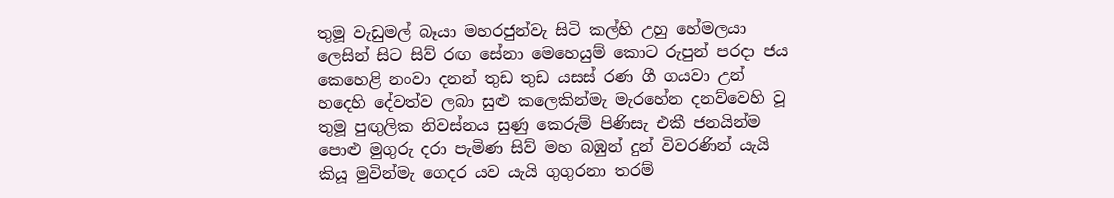තුමූ වැඩුමල් බෑයා මහරජුන්වැ සිටි කල්හි උහු හේමලයා ලෙසින් සිට සිව් රඟ සේනා මෙහෙයුම් කොට රුපුන් පරදා ජය කෙහෙළි නංවා දනන් තුඩ තුඩ යසස් රණ ගී ගයවා උන් හදෙහි දේවත්ව ලබා සුළු කලෙකින්මැ මැරහේන දනව්වෙහි වූ තුමූ පුඟුලික නිවස්නය සුණු කෙරුම් පිණිසැ එකී ජනයින්ම පොළු මුගුරු දරා පැමිණ සිව් මහ බඹුන් දුන් විවරණින් යැයි කියූ මුවින්මැ ගෙදර යව යැයි ගුගුරනා තරම්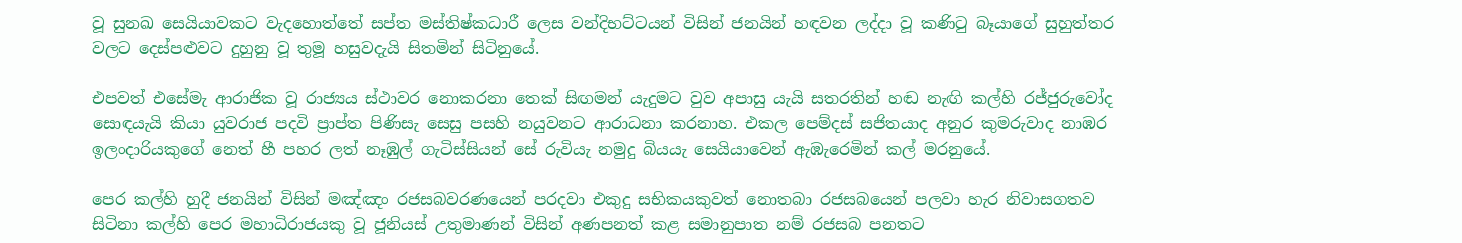වූ සුනඛ සෙයියාවකට වැදහොත්තේ සප්ත මස්තිෂ්කධාරී ලෙස වන්දිභට්ටයන් විසින් ජනයින් හඳවන ලද්දා වූ කණිටු බෑයාගේ සුහුත්තර වලට දෙස්පළුවට දුහුනු වූ තුමූ හසුවදැයි සිතමින් සිටිනුයේ.

එපවත් එසේමැ ආරාජික වූ රාජ්‍යය ස්ථාවර නොකරනා තෙක් සිඟමන් යැදුමට වුව අපාසු යැයි සතරතින් හඬ නැඟි කල්හි රජ්ජුරුවෝද සොඳයැයි කියා යුවරාජ පදවි ප්‍රාප්ත පිණිසැ සෙසු පසහි නයුවනට ආරාධනා කරනාහ. එකල පෙම්දස් සජිතයාද අනුර කුමරුවාද නාඹර ඉලංදාරියකුගේ නෙත් හී පහර ලත් නෑඹුල් ගැටිස්සියන් සේ රුවියැ නමුදු බියයැ සෙයියාවෙන් ඇඹැරෙමින් කල් මරනුයේ.

පෙර කල්හි හුදී ජනයින් විසින් මඤ්ඤං රජසබවරණයෙන් පරදවා එකුදු සභිකයකුවත් නොතබා රජසබයෙන් පලවා හැර නිවාසගතව සිටිනා කල්හි පෙර මහාධිරාජයකු වූ ජූනියස් උතුමාණන් විසින් අණපනත් කළ සමානුපාත නම් රජසබ පනතට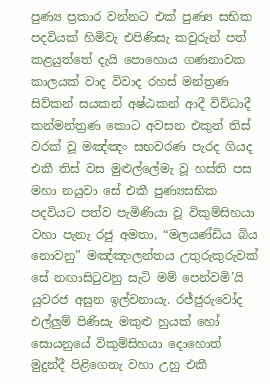පුණ්‍ය ප්‍රකාර වන්නට එක් පුණ්‍ය සභික පදවියක් හිමිවැ එපිණිසැ කවුරුන් පත් කළයුත්තේ දැයි පොහොය ගණනාවක කාලයක් වාද විවාද රහස් මන්ත්‍රණ සිව්කන් සයකන් අෂ්ඨකන් ආදී විවිධාදී කන්මන්ත්‍රණ කොට අවසන එකුන් තිස් වරක් වූ මඤ්ඤං සභවරණ පැරද ගියද එකී තිස් වස මුළුල්ලේමැ වූ හස්ති පස මහා නයුවා සේ එකී පුණ්‍යසභික පදවියට පත්ව පැමිණියා වූ විකුම්සිහයා වහා පැනැ රජු අමතා, “මලයණ්ඩිය බිය නොවනු” මඤ්ඤංලන්තය උතුරුකුරුවක් සේ නඟාසිටුවනු සැටි මම් පෙන්වමි’යි යුවරජ අසුන ඉල්වනායැ. රජ්ජුරුවෝද එල්ලුම් පිණිසැ මකුළු හුයක් හෝ සොයනුයේ විකුම්සිහයා දොහොත් මුදුන්දී පිළිගෙනැ වහා උහු එකී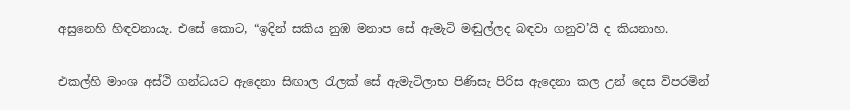අසුනෙහි හිඳවනායැ. එසේ කොට, “ඉදින් සකිය නුඹ මනාප සේ ඇමැටි මඬුල්ලද බඳවා ගනුව’යි ද කියනාහ.

එකල්හි මාංශ අස්ථි ගන්ධයට ඇදෙනා සිඟාල රැලක් සේ ඇමැටිලාභ පිණිසැ පිරිස ඇදෙනා කල උන් දෙස විපරමින්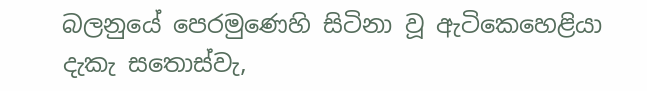බලනුයේ පෙරමුණෙහි සිටිනා වූ ඇටිකෙහෙළියා දැකැ සතොස්වැ,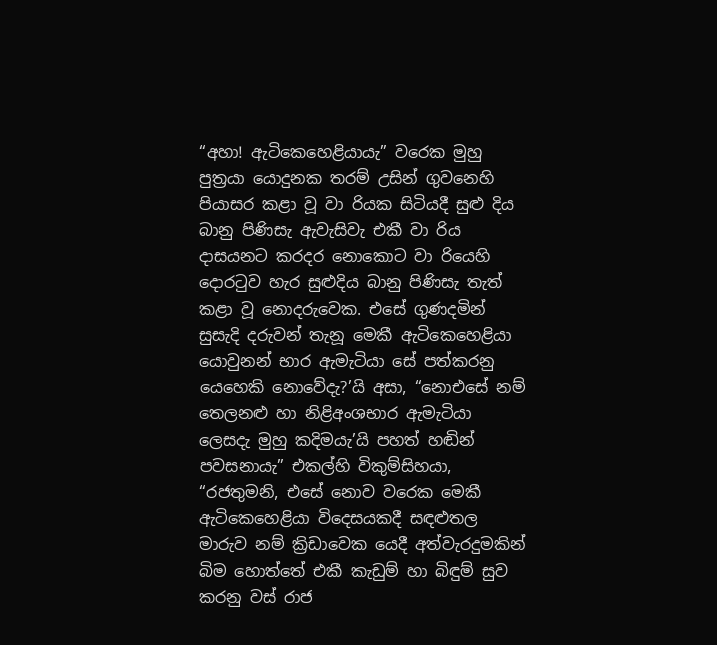“අහා! ඇටිකෙහෙළියායැ” වරෙක මුහු පුත්‍රයා යොදුනක තරම් උසින් ගුවනෙහි පියාසර කළා වූ වා රියක සිටියදී සුළු දිය බානු පිණිසැ ඇවැසිවැ එකී වා රිය දාසයනට කරදර නොකොට වා රියෙහි දොරටුව හැර සුළුදිය බානු පිණිසැ තැත් කළා වූ නොදරුවෙක. එසේ ගුණදමින් සුසැදි දරුවන් තැනූ මෙකී ඇටිකෙහෙළියා යොවුනන් භාර ඇමැටියා සේ පත්කරනු යෙහෙකි නොවේදැ?’යි අසා, “නොඑසේ නම් තෙලනළු හා නිළිඅංශභාර ඇමැටියා ලෙසදැ මුහු කදිමයැ’යි පහත් හඬින් පවසනායැ” එකල්හි විකුම්සිහයා, “රජතුමනි, එසේ නොව වරෙක මෙකී ඇටිකෙහෙළියා විදෙසයකදී සඳළුතල මාරුව නම් ක්‍රිඩාවෙක යෙදී අත්වැරදුමකින් බිම හොත්තේ එකී කැඩුම් හා බිඳුම් සුව කරනු වස් රාජ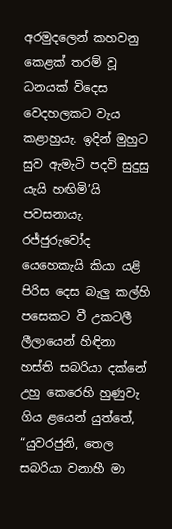අරමුදලෙන් කහවනු කෙළක් තරම් වූ ධනයක් විදෙස වෙදහලකට වැය කළාහුයැ. ඉදින් මුහුට සුව ඇමැටි පදවි සුදුසු යැයි හඟිමි’යි පවසනායැ. රජ්ජුරුවෝද යෙහෙකැයි කියා යළි පිරිස දෙස බැලු කල්හි පසෙකට වී උකටලී ලීලායෙන් හිඳිනා හස්ති සබරියා දක්නේ උහු කෙරෙහි හුණුවැ ගිය ළයෙන් යුත්තේ, “යුවරජුනි, තෙල සබරියා වනාහී මා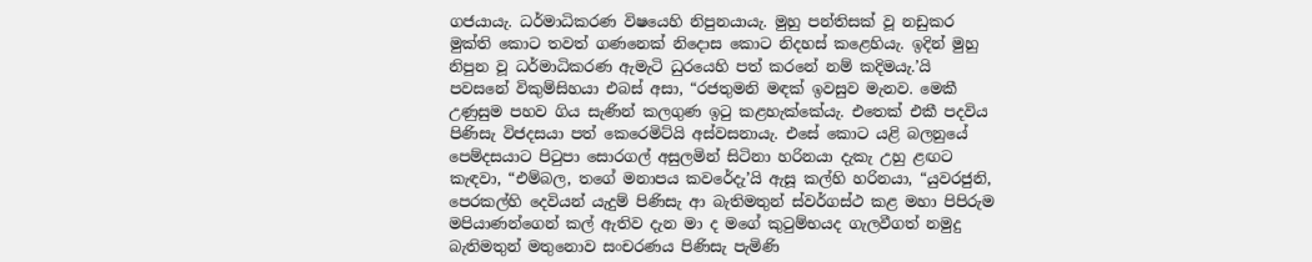ගජයායැ. ධර්මාධිකරණ විෂයෙහි නිපුනයායැ. මුහු පන්තිසක් වූ නඩුකර මුක්ති කොට තවත් ගණනෙක් නිදොස කොට නිදහස් කළෙහියැ. ඉදින් මුහු නිපුන වූ ධර්මාධිකරණ ඇමැටි ධුරයෙහි පත් කරනේ නම් කදිමයැ.’යි පවසනේ විකුම්සිහයා එබස් අසා, “රජතුමනි මඳක් ඉවසුව මැනව. මෙකී උණුසුම පහව ගිය සැණින් කලගුණ ඉටු කළහැක්කේයැ. එතෙක් එකී පදවිය පිණිසැ විජදසයා පත් කෙරෙමිට්යි අස්වසනායැ. එසේ කොට යළි බලනුයේ පෙම්දසයාට පිටුපා සොරගල් අසුලමින් සිටිනා හරිනයා දැකැ උහු ළඟට කැඳවා, “එම්බල, තගේ මනාපය කවරේදැ’යි ඇසූ කල්හි හරිනයා, “යුවරජුනි, පෙරකල්හි දෙවියන් යැදුම් පිණිසැ ආ බැතිමතුන් ස්වර්ගස්ථ කළ මහා පිපිරුම මපියාණන්ගෙන් කල් ඇතිව දැන මා ද මගේ කුටුම්භයද ගැලවීගත් නමුදු බැතිමතුන් මතුනොව සංචරණය පිණිසැ පැමිණි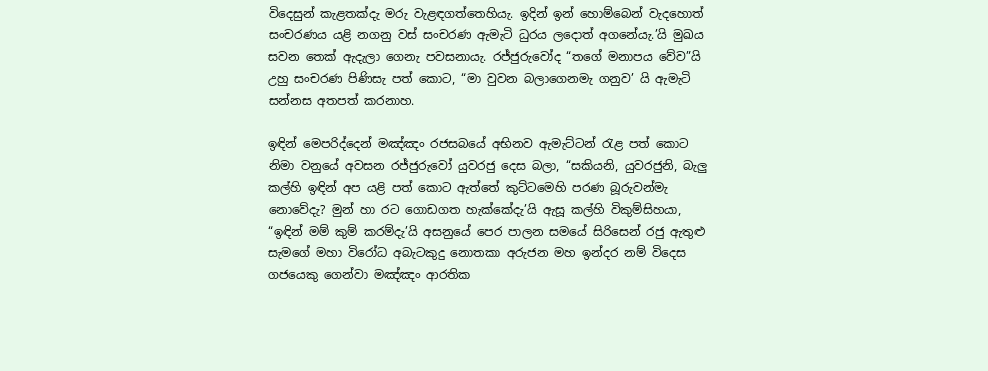විදෙසුන් කැළතක්දැ මරු වැළඳගත්තෙහියැ. ඉදින් ඉන් හොම්බෙන් වැදහොත් සංචරණය යළි නගනු වස් සංචරණ ඇමැටි ධුරය ලදොත් අගනේයැ.’යි මුඛය සවන තෙක් ඇදැලා ගෙනැ පවසනායැ. රජ්ජුරුවෝද “තගේ මනාපය වේව”යි උහු සංචරණ පිණිසැ පත් කොට, “මා වුවන බලාගෙනමැ ගනුව’ යි ඇමැටි සන්නස අතපත් කරනාහ.

ඉඳින් මෙපරිද්දෙන් මඤ්ඤං රජසබයේ අභිනව ඇමැට්ටන් රැළ පත් කොට නිමා වනුයේ අවසන රජ්ජුරුවෝ යුවරජු දෙස බලා, “සකියනි, යුවරජුනි, බැලු කල්හි ඉඳින් අප යළි පත් කොට ඇත්තේ කුට්ටමෙහි පරණ බූරුවන්මැ නොවේදැ? මුන් හා රට ගොඩගත හැක්කේදැ’යි ඇසූ කල්හි විකුම්සිහයා, “ඉඳින් මම් කුම් කරම්දැ’යි අසනුයේ පෙර පාලන සමයේ සිරිසෙන් රජු ඇතුළු සැමගේ මහා විරෝධ අබැටකුදු නොතකා අරුජන මහ ඉන්දර නම් විදෙස ගජයෙකු ගෙන්වා මඤ්ඤං ආරතික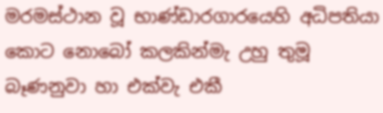මරමස්ථාන වූ භාණ්ඩාරගාරයෙහි අධිපතියා කොට නොබෝ කලකින්මැ උහු තුමූ බෑණනුවා හා එක්වැ එකී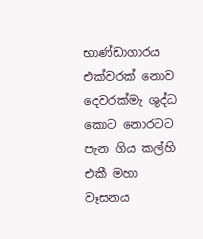භාණ්ඩාගාරය එක්වරක් නොව දෙවරක්මැ ශුද්ධ කොට නොරටට පැන ගිය කල්හි එකී මහා වෑසනය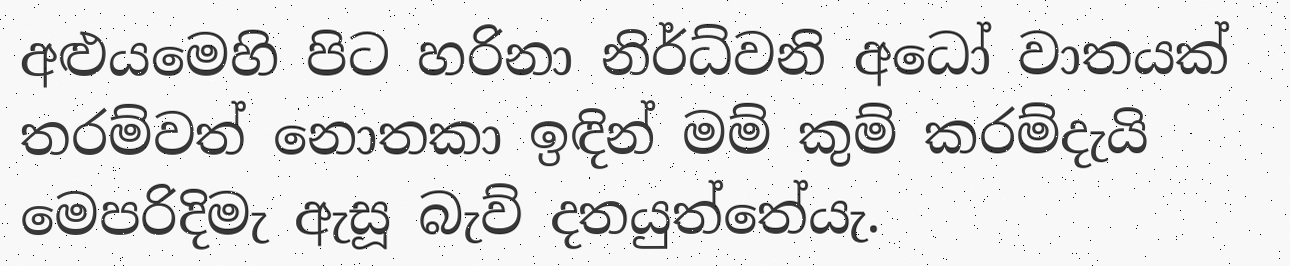අළුයමෙහි පිට හරිනා නිර්ධ්වනි අධෝ වාතයක් තරම්වත් නොතකා ඉඳින් මම් කුම් කරම්දැයි මෙපරිදිමැ ඇසූ බැව් දතයුත්තේයැ.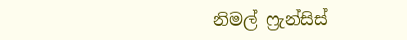නිමල් ෆ්‍රැන්සිස්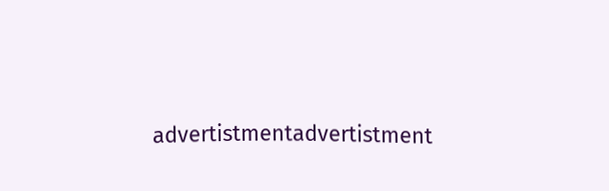advertistmentadvertistment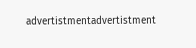advertistmentadvertistment